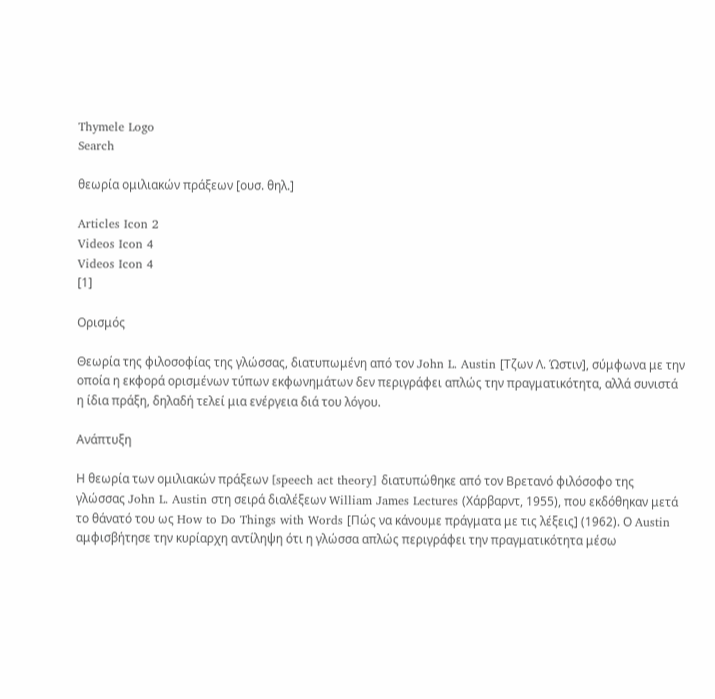Thymele Logo
Search

θεωρία ομιλιακών πράξεων [ουσ. θηλ.]

Articles Icon 2
Videos Icon 4
Videos Icon 4
[1]

Ορισμός

Θεωρία της φιλοσοφίας της γλώσσας, διατυπωμένη από τον John L. Austin [Τζων Λ. Ώστιν], σύμφωνα με την οποία η εκφορά ορισμένων τύπων εκφωνημάτων δεν περιγράφει απλώς την πραγματικότητα, αλλά συνιστά η ίδια πράξη, δηλαδή τελεί μια ενέργεια διά του λόγου.

Ανάπτυξη

Η θεωρία των ομιλιακών πράξεων [speech act theory] διατυπώθηκε από τον Βρετανό φιλόσοφο της γλώσσας John L. Austin στη σειρά διαλέξεων William James Lectures (Χάρβαρντ, 1955), που εκδόθηκαν μετά το θάνατό του ως How to Do Things with Words [Πώς να κάνουμε πράγματα με τις λέξεις] (1962). Ο Austin αμφισβήτησε την κυρίαρχη αντίληψη ότι η γλώσσα απλώς περιγράφει την πραγματικότητα μέσω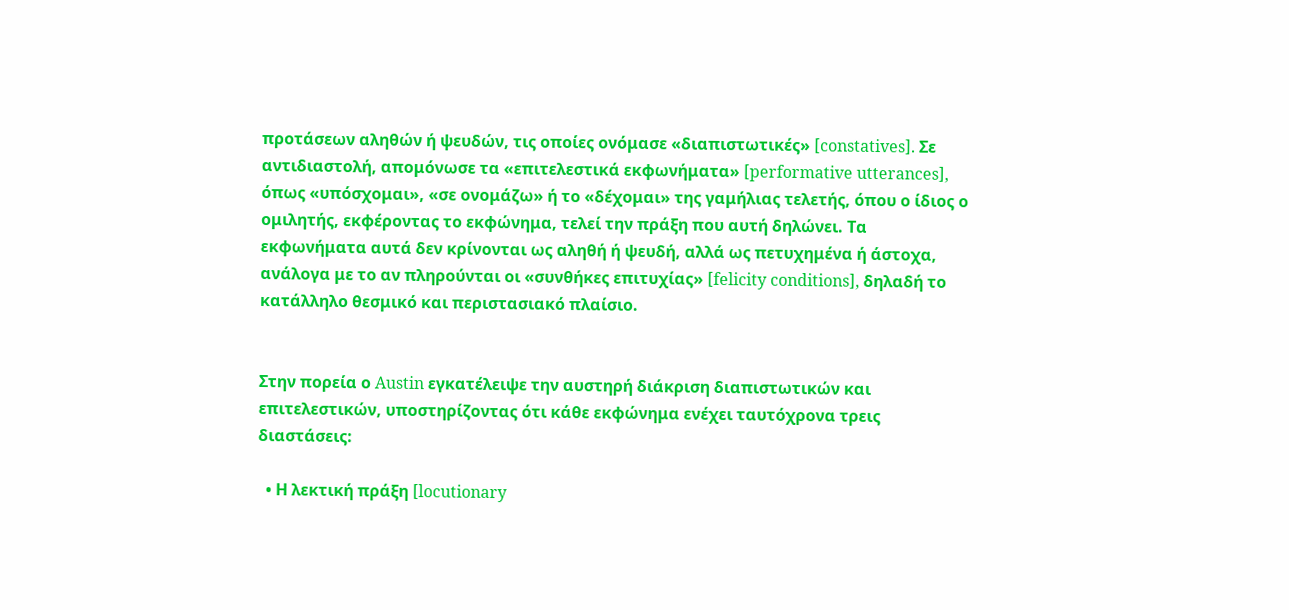προτάσεων αληθών ή ψευδών, τις οποίες ονόμασε «διαπιστωτικές» [constatives]. Σε αντιδιαστολή, απομόνωσε τα «επιτελεστικά εκφωνήματα» [performative utterances], όπως «υπόσχομαι», «σε ονομάζω» ή το «δέχομαι» της γαμήλιας τελετής, όπου ο ίδιος ο ομιλητής, εκφέροντας το εκφώνημα, τελεί την πράξη που αυτή δηλώνει. Τα εκφωνήματα αυτά δεν κρίνονται ως αληθή ή ψευδή, αλλά ως πετυχημένα ή άστοχα, ανάλογα με το αν πληρούνται οι «συνθήκες επιτυχίας» [felicity conditions], δηλαδή το κατάλληλο θεσμικό και περιστασιακό πλαίσιο.


Στην πορεία ο Austin εγκατέλειψε την αυστηρή διάκριση διαπιστωτικών και επιτελεστικών, υποστηρίζοντας ότι κάθε εκφώνημα ενέχει ταυτόχρονα τρεις διαστάσεις:

  • Η λεκτική πράξη [locutionary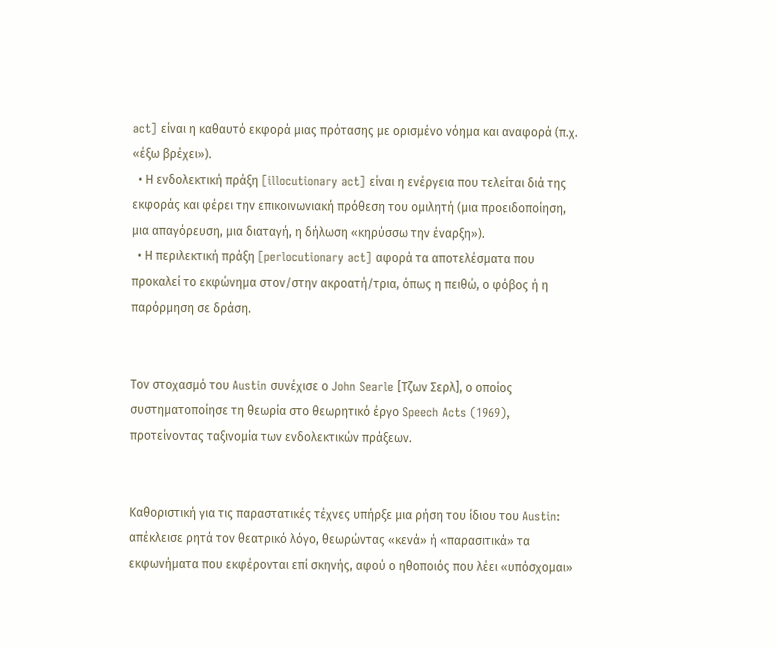act] είναι η καθαυτό εκφορά μιας πρότασης με ορισμένο νόημα και αναφορά (π.χ. «έξω βρέχει»).
  • Η ενδολεκτική πράξη [illocutionary act] είναι η ενέργεια που τελείται διά της εκφοράς και φέρει την επικοινωνιακή πρόθεση του ομιλητή (μια προειδοποίηση, μια απαγόρευση, μια διαταγή, η δήλωση «κηρύσσω την έναρξη»).
  • Η περιλεκτική πράξη [perlocutionary act] αφορά τα αποτελέσματα που προκαλεί το εκφώνημα στον/στην ακροατή/τρια, όπως η πειθώ, ο φόβος ή η παρόρμηση σε δράση.


Τον στοχασμό του Austin συνέχισε ο John Searle [Τζων Σερλ], ο οποίος συστηματοποίησε τη θεωρία στο θεωρητικό έργο Speech Acts (1969), προτείνοντας ταξινομία των ενδολεκτικών πράξεων.


Καθοριστική για τις παραστατικές τέχνες υπήρξε μια ρήση του ίδιου του Austin: απέκλεισε ρητά τον θεατρικό λόγο, θεωρώντας «κενά» ή «παρασιτικά» τα εκφωνήματα που εκφέρονται επί σκηνής, αφού ο ηθοποιός που λέει «υπόσχομαι»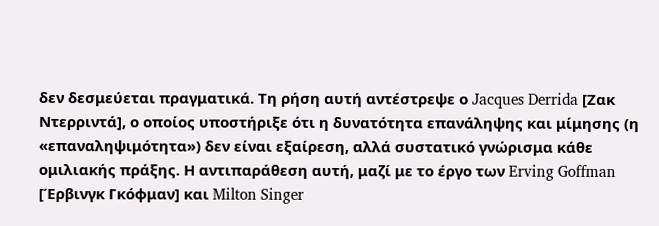δεν δεσμεύεται πραγματικά. Τη ρήση αυτή αντέστρεψε ο Jacques Derrida [Ζακ Ντερριντά], ο οποίος υποστήριξε ότι η δυνατότητα επανάληψης και μίμησης (η «επαναληψιμότητα») δεν είναι εξαίρεση, αλλά συστατικό γνώρισμα κάθε ομιλιακής πράξης. Η αντιπαράθεση αυτή, μαζί με το έργο των Erving Goffman [Έρβινγκ Γκόφμαν] και Milton Singer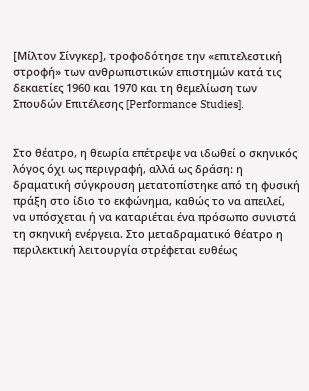[Μίλτον Σίνγκερ], τροφοδότησε την «επιτελεστική στροφή» των ανθρωπιστικών επιστημών κατά τις δεκαετίες 1960 και 1970 και τη θεμελίωση των Σπουδών Επιτέλεσης [Performance Studies].


Στο θέατρο, η θεωρία επέτρεψε να ιδωθεί ο σκηνικός λόγος όχι ως περιγραφή, αλλά ως δράση: η δραματική σύγκρουση μετατοπίστηκε από τη φυσική πράξη στο ίδιο το εκφώνημα, καθώς το να απειλεί, να υπόσχεται ή να καταριέται ένα πρόσωπο συνιστά τη σκηνική ενέργεια. Στο μεταδραματικό θέατρο η περιλεκτική λειτουργία στρέφεται ευθέως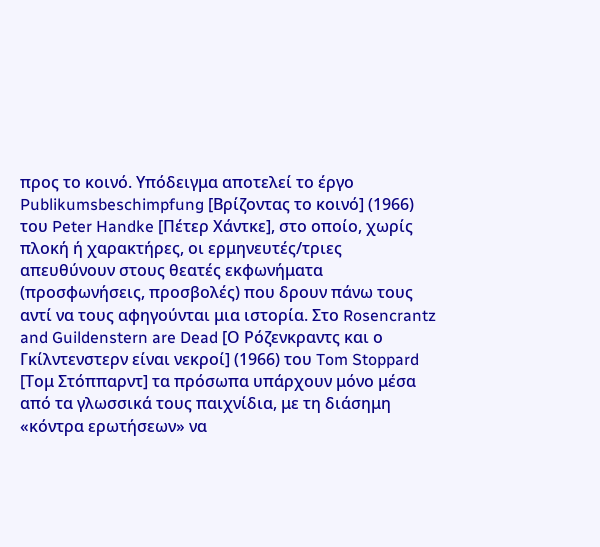προς το κοινό. Υπόδειγμα αποτελεί το έργο Publikumsbeschimpfung [Βρίζοντας το κοινό] (1966) του Peter Handke [Πέτερ Χάντκε], στο οποίο, χωρίς πλοκή ή χαρακτήρες, οι ερμηνευτές/τριες απευθύνουν στους θεατές εκφωνήματα (προσφωνήσεις, προσβολές) που δρουν πάνω τους αντί να τους αφηγούνται μια ιστορία. Στο Rosencrantz and Guildenstern are Dead [Ο Ρόζενκραντς και ο Γκίλντενστερν είναι νεκροί] (1966) του Tom Stoppard [Τομ Στόππαρντ] τα πρόσωπα υπάρχουν μόνο μέσα από τα γλωσσικά τους παιχνίδια, με τη διάσημη «κόντρα ερωτήσεων» να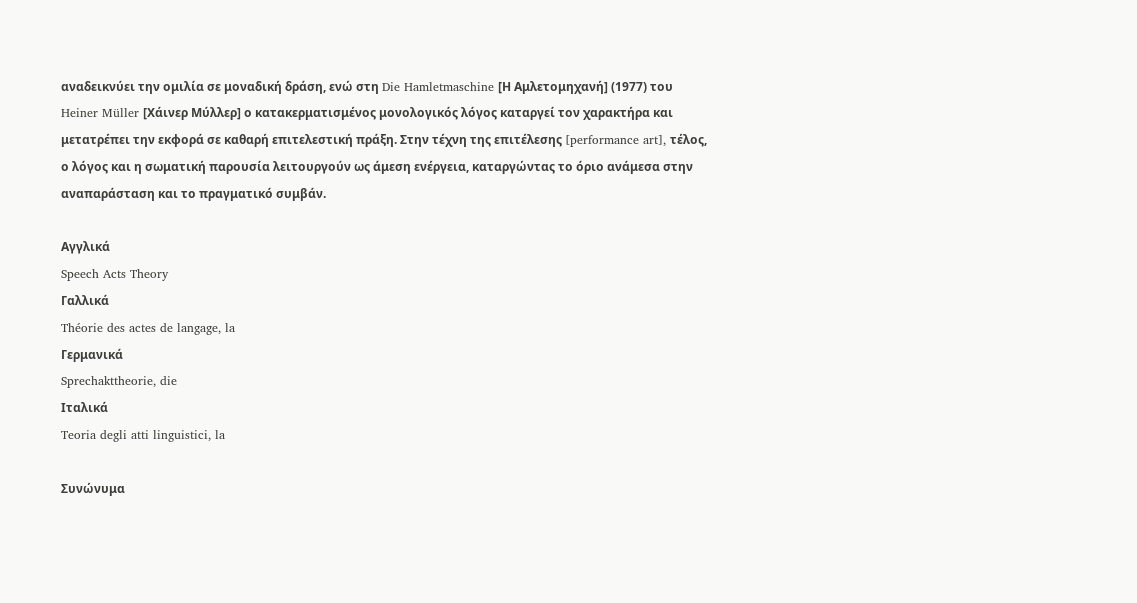αναδεικνύει την ομιλία σε μοναδική δράση, ενώ στη Die Hamletmaschine [Η Αμλετομηχανή] (1977) του Heiner Müller [Χάινερ Μύλλερ] ο κατακερματισμένος μονολογικός λόγος καταργεί τον χαρακτήρα και μετατρέπει την εκφορά σε καθαρή επιτελεστική πράξη. Στην τέχνη της επιτέλεσης [performance art], τέλος, ο λόγος και η σωματική παρουσία λειτουργούν ως άμεση ενέργεια, καταργώντας το όριο ανάμεσα στην αναπαράσταση και το πραγματικό συμβάν.

Αγγλικά
Speech Acts Theory
Γαλλικά
Théorie des actes de langage, la
Γερμανικά
Sprechakttheorie, die
Ιταλικά
Teoria degli atti linguistici, la

Συνώνυμα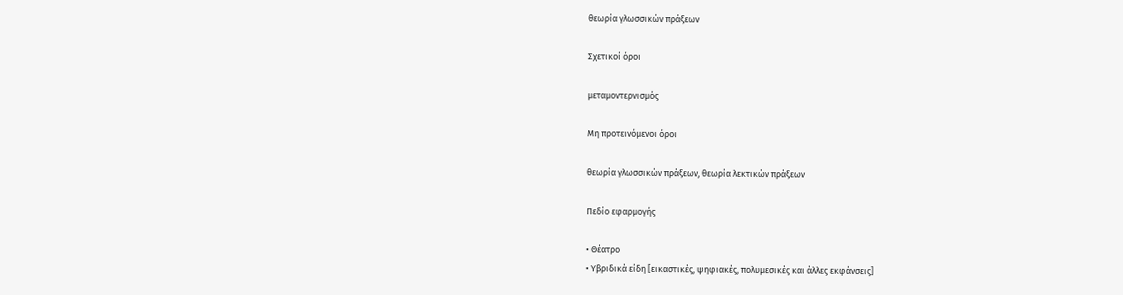θεωρία γλωσσικών πράξεων

Σχετικοί όροι

μεταμοντερνισμός

Μη προτεινόμενοι όροι

θεωρία γλωσσικών πράξεων, θεωρία λεκτικών πράξεων

Πεδίο εφαρμογής

• Θέατρο
• Υβριδικά είδη [εικαστικές, ψηφιακές, πολυμεσικές και άλλες εκφάνσεις]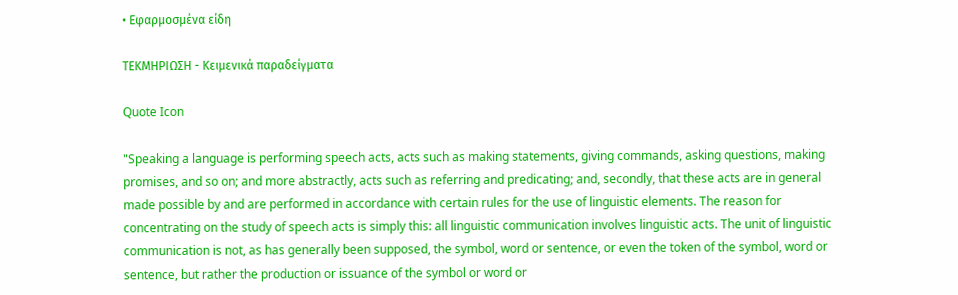• Εφαρμοσμένα είδη

ΤΕΚΜΗΡΙΩΣΗ - Κειμενικά παραδείγματα

Quote Icon

"Speaking a language is performing speech acts, acts such as making statements, giving commands, asking questions, making promises, and so on; and more abstractly, acts such as referring and predicating; and, secondly, that these acts are in general made possible by and are performed in accordance with certain rules for the use of linguistic elements. The reason for concentrating on the study of speech acts is simply this: all linguistic communication involves linguistic acts. The unit of linguistic communication is not, as has generally been supposed, the symbol, word or sentence, or even the token of the symbol, word or sentence, but rather the production or issuance of the symbol or word or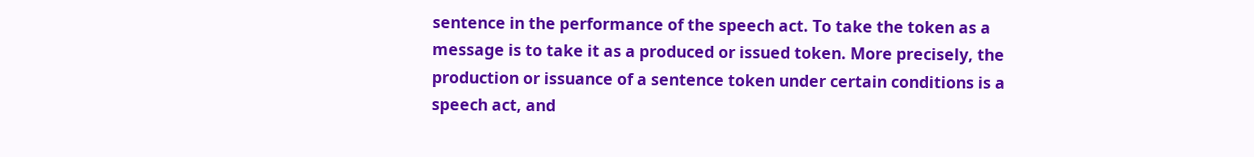sentence in the performance of the speech act. To take the token as a message is to take it as a produced or issued token. More precisely, the production or issuance of a sentence token under certain conditions is a speech act, and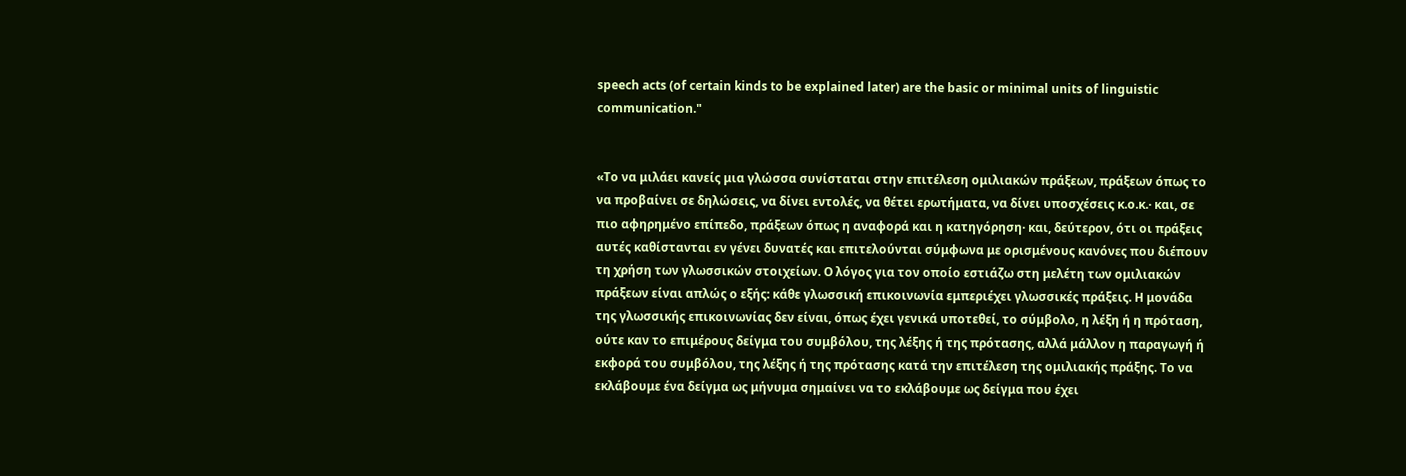speech acts (of certain kinds to be explained later) are the basic or minimal units of linguistic communication."


«Το να μιλάει κανείς μια γλώσσα συνίσταται στην επιτέλεση ομιλιακών πράξεων, πράξεων όπως το να προβαίνει σε δηλώσεις, να δίνει εντολές, να θέτει ερωτήματα, να δίνει υποσχέσεις κ.ο.κ.· και, σε πιο αφηρημένο επίπεδο, πράξεων όπως η αναφορά και η κατηγόρηση· και, δεύτερον, ότι οι πράξεις αυτές καθίστανται εν γένει δυνατές και επιτελούνται σύμφωνα με ορισμένους κανόνες που διέπουν τη χρήση των γλωσσικών στοιχείων. Ο λόγος για τον οποίο εστιάζω στη μελέτη των ομιλιακών πράξεων είναι απλώς ο εξής: κάθε γλωσσική επικοινωνία εμπεριέχει γλωσσικές πράξεις. Η μονάδα της γλωσσικής επικοινωνίας δεν είναι, όπως έχει γενικά υποτεθεί, το σύμβολο, η λέξη ή η πρόταση, ούτε καν το επιμέρους δείγμα του συμβόλου, της λέξης ή της πρότασης, αλλά μάλλον η παραγωγή ή εκφορά του συμβόλου, της λέξης ή της πρότασης κατά την επιτέλεση της ομιλιακής πράξης. Το να εκλάβουμε ένα δείγμα ως μήνυμα σημαίνει να το εκλάβουμε ως δείγμα που έχει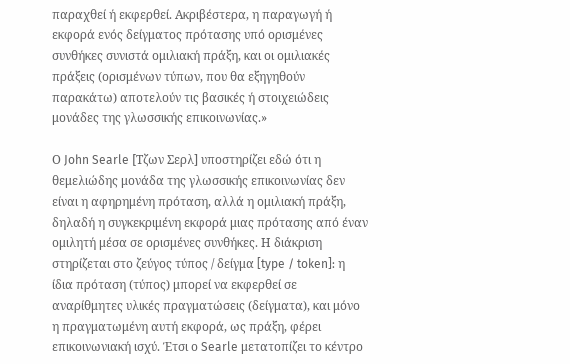παραχθεί ή εκφερθεί. Ακριβέστερα, η παραγωγή ή εκφορά ενός δείγματος πρότασης υπό ορισμένες συνθήκες συνιστά ομιλιακή πράξη, και οι ομιλιακές πράξεις (ορισμένων τύπων, που θα εξηγηθούν παρακάτω) αποτελούν τις βασικές ή στοιχειώδεις μονάδες της γλωσσικής επικοινωνίας.»

Ο John Searle [Τζων Σερλ] υποστηρίζει εδώ ότι η θεμελιώδης μονάδα της γλωσσικής επικοινωνίας δεν είναι η αφηρημένη πρόταση, αλλά η ομιλιακή πράξη, δηλαδή η συγκεκριμένη εκφορά μιας πρότασης από έναν ομιλητή μέσα σε ορισμένες συνθήκες. Η διάκριση στηρίζεται στο ζεύγος τύπος / δείγμα [type / token]: η ίδια πρόταση (τύπος) μπορεί να εκφερθεί σε αναρίθμητες υλικές πραγματώσεις (δείγματα), και μόνο η πραγματωμένη αυτή εκφορά, ως πράξη, φέρει επικοινωνιακή ισχύ. Έτσι ο Searle μετατοπίζει το κέντρο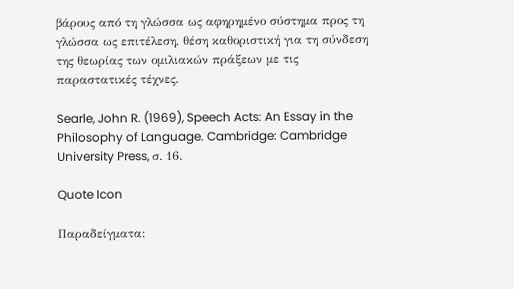βάρους από τη γλώσσα ως αφηρημένο σύστημα προς τη γλώσσα ως επιτέλεση, θέση καθοριστική για τη σύνδεση της θεωρίας των ομιλιακών πράξεων με τις παραστατικές τέχνες.

Searle, John R. (1969), Speech Acts: An Essay in the Philosophy of Language. Cambridge: Cambridge University Press, σ. 16.

Quote Icon

Παραδείγματα: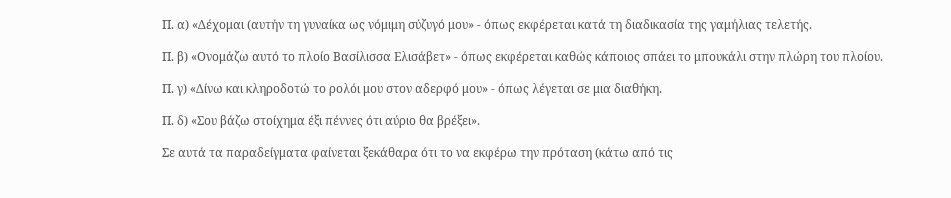Π. α) «Δέχομαι (αυτήν τη γυναίκα ως νόμιμη σύζυγό μου» - όπως εκφέρεται κατά τη διαδικασία της γαμήλιας τελετής.

Π. β) «Ονομάζω αυτό το πλοίο Βασίλισσα Ελισάβετ» - όπως εκφέρεται καθώς κάποιος σπάει το μπουκάλι στην πλώρη του πλοίου.

Π. γ) «Δίνω και κληροδοτώ το ρολόι μου στον αδερφό μου» - όπως λέγεται σε μια διαθήκη.

Π. δ) «Σου βάζω στοίχημα έξι πέννες ότι αύριο θα βρέξει».

Σε αυτά τα παραδείγματα φαίνεται ξεκάθαρα ότι το να εκφέρω την πρόταση (κάτω από τις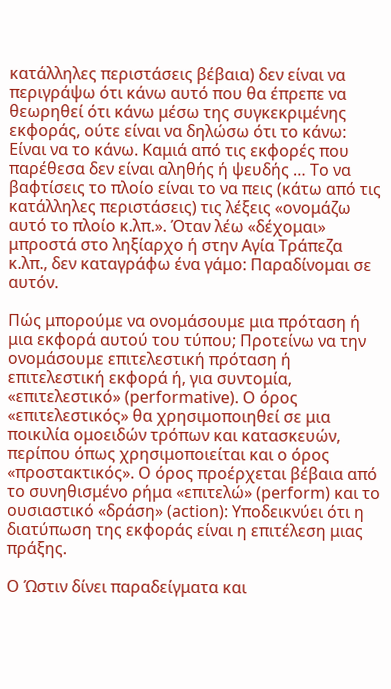κατάλληλες περιστάσεις βέβαια) δεν είναι να περιγράψω ότι κάνω αυτό που θα έπρεπε να θεωρηθεί ότι κάνω μέσω της συγκεκριμένης εκφοράς, ούτε είναι να δηλώσω ότι το κάνω: Είναι να το κάνω. Καμιά από τις εκφορές που παρέθεσα δεν είναι αληθής ή ψευδής … Το να βαφτίσεις το πλοίο είναι το να πεις (κάτω από τις κατάλληλες περιστάσεις) τις λέξεις «ονομάζω αυτό το πλοίο κ.λπ.». Όταν λέω «δέχομαι» μπροστά στο ληξίαρχο ή στην Αγία Τράπεζα κ.λπ., δεν καταγράφω ένα γάμο: Παραδίνομαι σε αυτόν.

Πώς μπορούμε να ονομάσουμε μια πρόταση ή μια εκφορά αυτού του τύπου; Προτείνω να την ονομάσουμε επιτελεστική πρόταση ή επιτελεστική εκφορά ή, για συντομία, «επιτελεστικό» (performative). O όρος «επιτελεστικός» θα χρησιμοποιηθεί σε μια ποικιλία ομοειδών τρόπων και κατασκευών, περίπου όπως χρησιμοποιείται και ο όρος «προστακτικός». Ο όρος προέρχεται βέβαια από το συνηθισμένο ρήμα «επιτελώ» (perform) και το ουσιαστικό «δράση» (action): Υποδεικνύει ότι η διατύπωση της εκφοράς είναι η επιτέλεση μιας πράξης.

Ο Ώστιν δίνει παραδείγματα και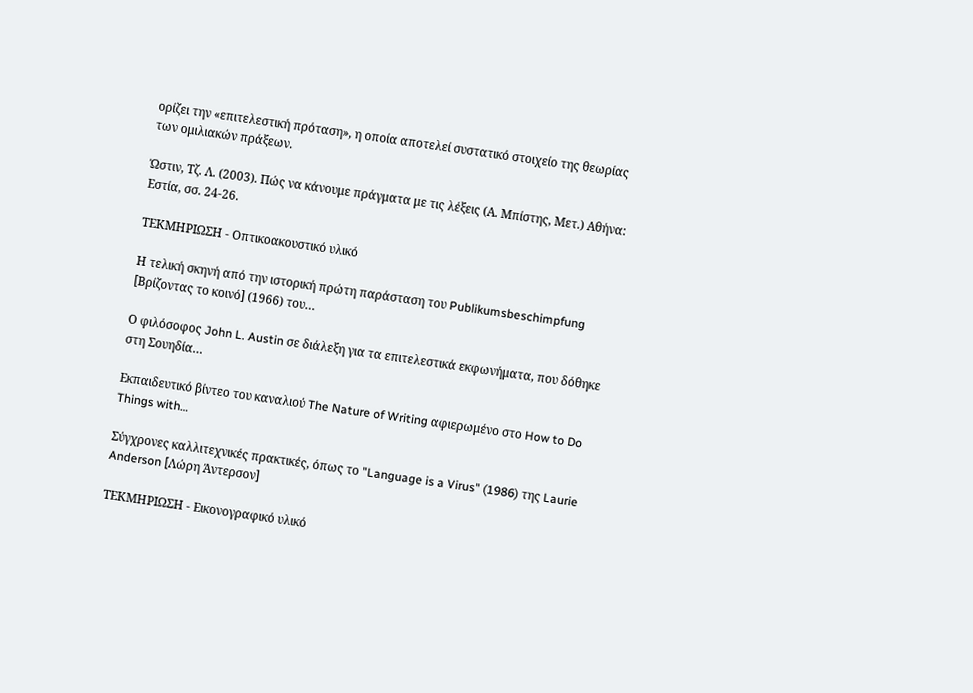ορίζει την «επιτελεστική πρόταση», η οποία αποτελεί συστατικό στοιχείο της θεωρίας των ομιλιακών πράξεων.

Ώστιν, Τζ. Λ. (2003). Πώς να κάνουμε πράγματα με τις λέξεις (Α. Μπίστης, Μετ.) Αθήνα: Εστία, σσ. 24-26.

ΤΕΚΜΗΡΙΩΣΗ - Οπτικοακουστικό υλικό

Η τελική σκηνή από την ιστορική πρώτη παράσταση του Publikumsbeschimpfung [Βρίζοντας το κοινό] (1966) του…

Ο φιλόσοφος John L. Austin σε διάλεξη για τα επιτελεστικά εκφωνήματα, που δόθηκε στη Σουηδία…

Εκπαιδευτικό βίντεο του καναλιού The Nature of Writing αφιερωμένο στο How to Do Things with…

Σύγχρονες καλλιτεχνικές πρακτικές, όπως το "Language is a Virus" (1986) της Laurie Anderson [Λώρη Άντερσον]

ΤΕΚΜΗΡΙΩΣΗ - Εικονογραφικό υλικό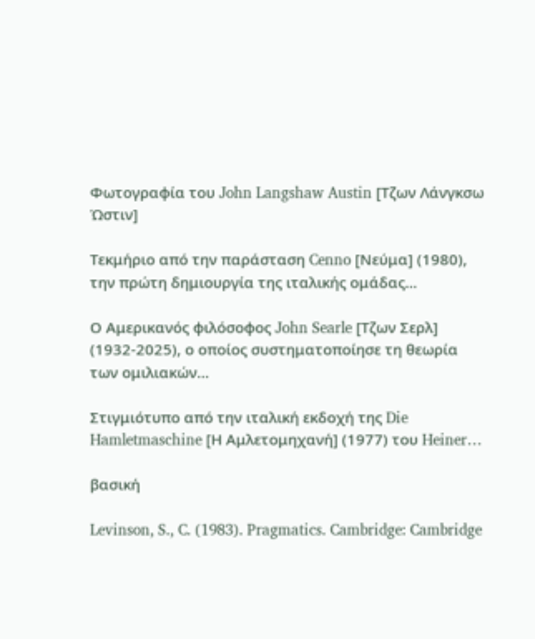Φωτογραφία του John Langshaw Austin [Τζων Λάνγκσω Ώστιν]

Τεκμήριο από την παράσταση Cenno [Νεύμα] (1980), την πρώτη δημιουργία της ιταλικής ομάδας…

Ο Αμερικανός φιλόσοφος John Searle [Τζων Σερλ] (1932-2025), ο οποίος συστηματοποίησε τη θεωρία των ομιλιακών…

Στιγμιότυπο από την ιταλική εκδοχή της Die Hamletmaschine [Η Αμλετομηχανή] (1977) του Heiner…

βασική

Levinson, S., C. (1983). Pragmatics. Cambridge: Cambridge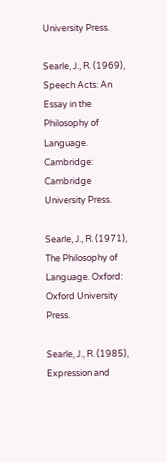University Press.

Searle, J., R. (1969), Speech Acts: An Essay in the Philosophy of Language. Cambridge: Cambridge University Press.

Searle, J., R. (1971), The Philosophy of Language. Oxford: Oxford University Press.

Searle, J., R. (1985), Expression and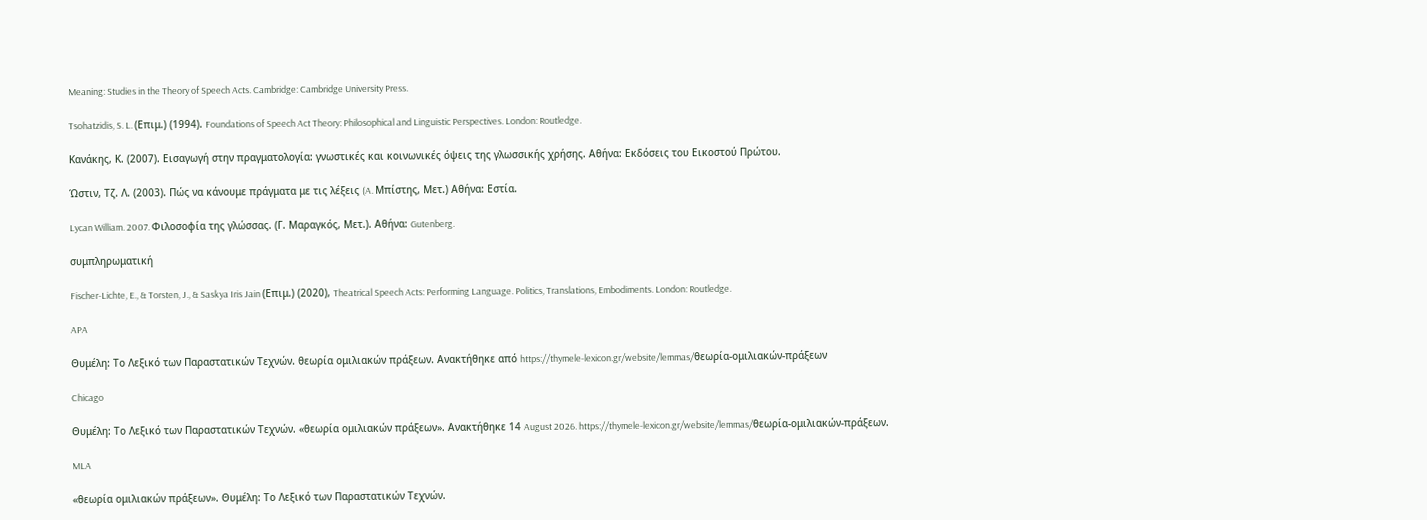Meaning: Studies in the Theory of Speech Acts. Cambridge: Cambridge University Press.

Tsohatzidis, S. L. (Επιμ.) (1994). Foundations of Speech Act Theory: Philosophical and Linguistic Perspectives. London: Routledge.

Κανάκης, Κ. (2007). Εισαγωγή στην πραγματολογία: γνωστικές και κοινωνικές όψεις της γλωσσικής χρήσης. Αθήνα: Εκδόσεις του Εικοστού Πρώτου.

Ώστιν, Τζ. Λ. (2003). Πώς να κάνουμε πράγματα με τις λέξεις (A. Μπίστης, Mετ.) Αθήνα: Εστία.

Lycan William. 2007. Φιλοσοφία της γλώσσας. (Γ. Μαραγκός, Μετ.). Αθήνα: Gutenberg.

συμπληρωματική

Fischer-Lichte, E., & Torsten, J., & Saskya Iris Jain (Επιμ.) (2020), Theatrical Speech Acts: Performing Language. Politics, Translations, Embodiments. London: Routledge.

APA

Θυμέλη: Το Λεξικό των Παραστατικών Τεχνών. θεωρία ομιλιακών πράξεων. Ανακτήθηκε από https://thymele-lexicon.gr/website/lemmas/θεωρία-ομιλιακών-πράξεων

Chicago

Θυμέλη: Το Λεξικό των Παραστατικών Τεχνών. «θεωρία ομιλιακών πράξεων». Ανακτήθηκε 14 August 2026. https://thymele-lexicon.gr/website/lemmas/θεωρία-ομιλιακών-πράξεων.

MLA

«θεωρία ομιλιακών πράξεων». Θυμέλη: Το Λεξικό των Παραστατικών Τεχνών.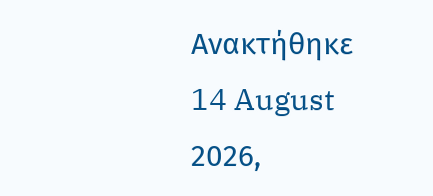Ανακτήθηκε 14 August 2026,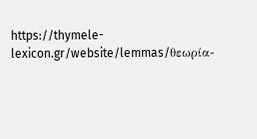https://thymele-lexicon.gr/website/lemmas/θεωρία-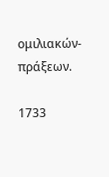ομιλιακών-πράξεων.

1733